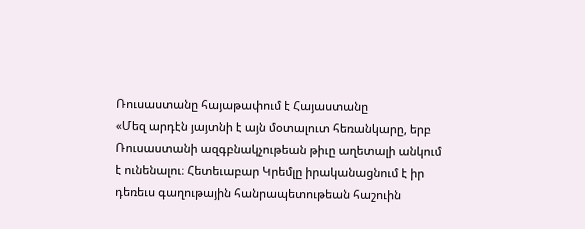Ռուսաստանը հայաթափում է Հայաստանը
«Մեզ արդէն յայտնի է այն մօտալուտ հեռանկարը, երբ Ռուսաստանի ազգբնակչութեան թիւը աղետալի անկում է ունենալու։ Հետեւաբար Կրեմլը իրականացնում է իր դեռեւս գաղութային հանրապետութեան հաշուին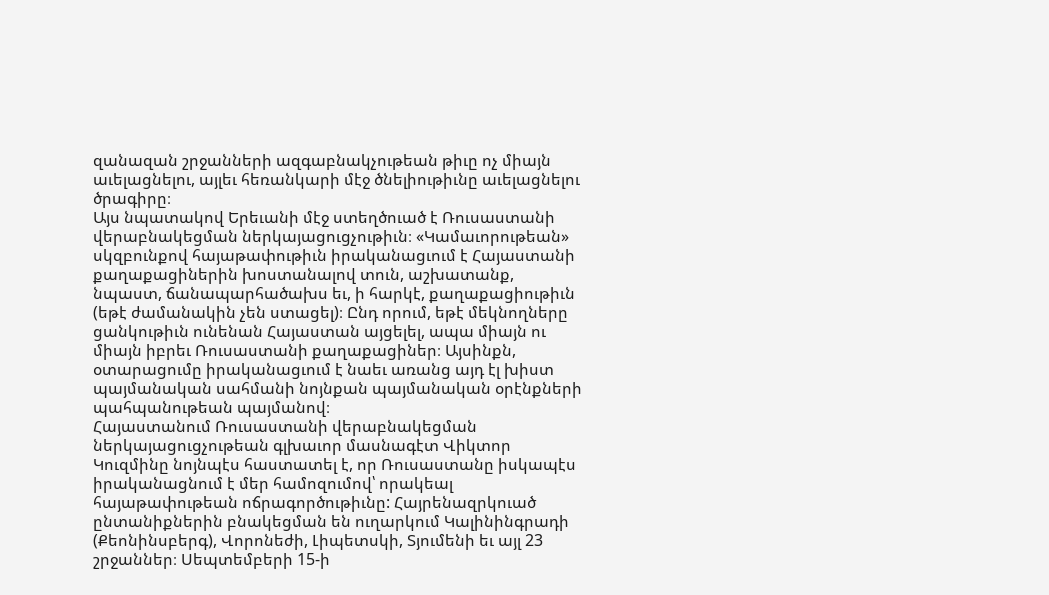զանազան շրջանների ազգաբնակչութեան թիւը ոչ միայն աւելացնելու, այլեւ հեռանկարի մէջ ծնելիութիւնը աւելացնելու ծրագիրը։
Այս նպատակով Երեւանի մէջ ստեղծուած է Ռուսաստանի վերաբնակեցման ներկայացուցչութիւն։ «Կամաւորութեան» սկզբունքով հայաթափութիւն իրականացւում է Հայաստանի քաղաքացիներին խոստանալով տուն, աշխատանք, նպաստ, ճանապարհածախս եւ, ի հարկէ, քաղաքացիութիւն (եթէ ժամանակին չեն ստացել)։ Ընդ որում, եթէ մեկնողները ցանկութիւն ունենան Հայաստան այցելել, ապա միայն ու միայն իբրեւ Ռուսաստանի քաղաքացիներ։ Այսինքն, օտարացումը իրականացւում է նաեւ առանց այդ էլ խիստ պայմանական սահմանի նոյնքան պայմանական օրէնքների պահպանութեան պայմանով։
Հայաստանում Ռուսաստանի վերաբնակեցման ներկայացուցչութեան գլխաւոր մասնագէտ Վիկտոր Կուզմինը նոյնպէս հաստատել է, որ Ռուսաստանը իսկապէս իրականացնում է մեր համոզումով՝ որակեալ հայաթափութեան ոճրագործութիւնը: Հայրենազրկուած ընտանիքներին բնակեցման են ուղարկում Կալինինգրադի (Քեոնինսբերգ), Վորոնեժի, Լիպետսկի, Տյումենի եւ այլ 23 շրջաններ։ Սեպտեմբերի 15-ի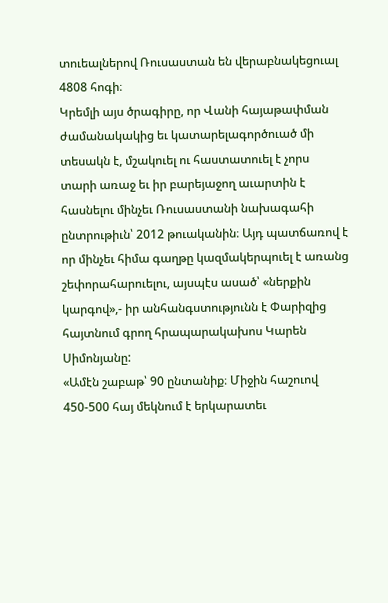տուեալներով Ռուսաստան են վերաբնակեցուալ 4808 հոգի։
Կրեմլի այս ծրագիրը, որ Վանի հայաթափման ժամանակակից եւ կատարելագործուած մի տեսակն է, մշակուել ու հաստատուել է չորս տարի առաջ եւ իր բարեյաջող աւարտին է հասնելու մինչեւ Ռուսաստանի նախագահի ընտրութիւն՝ 2012 թուականին։ Այդ պատճառով է որ մինչեւ հիմա գաղթը կազմակերպուել է առանց շեփորահարուելու, այսպէս ասած՝ «ներքին կարգով»,- իր անհանգստությունն է Փարիզից հայտնում գրող հրապարակախոս Կարեն Սիմոնյանը:
«Ամէն շաբաթ՝ 90 ընտանիք։ Միջին հաշուով 450-500 հայ մեկնում է երկարատեւ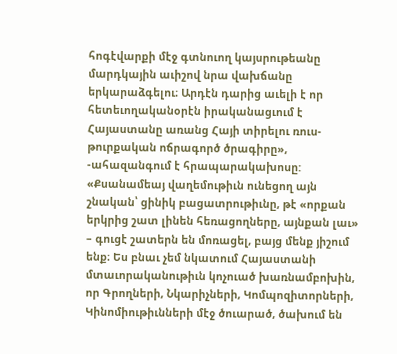հոգէվարքի մէջ գտնուող կայսրութեանը մարդկային աւիշով նրա վախճանը երկարաձգելու։ Արդէն դարից աւելի է որ հետեւողականօրէն իրականացւում է Հայաստանը առանց Հայի տիրելու ռուս-թուրքական ոճրագործ ծրագիրը», -ահազանգում է հրապարակախոսը:
«Քսանամեայ վաղեմութիւն ունեցող այն շնական՝ ցինիկ բացատրութիւնը, թէ «որքան երկրից շատ լինեն հեռացողները, այնքան լաւ» – գուցէ շատերն են մոռացել, բայց մենք յիշում ենք։ Ես բնաւ չեմ նկատում Հայաստանի մտաւորականութիւն կոչուած խառնամբոխին, որ Գրողների, Նկարիչների, Կոմպոզիտորների, Կինոմիութիւնների մէջ ծուարած, ծախում են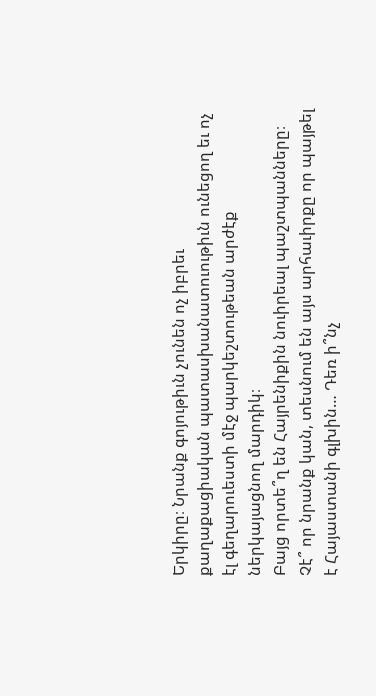Երկիրը։ Նրանք գոյութիւն չունեն ոչ իբրեւ քաղաքացիական պատասխանատուութիւն ունեցող եւ ոչ էլ գեղարուեստի մէջ պարկեշտութեան արժէք ներկայացնող մարդիկ։
Բայց որտե՞ղ են Հայրենիքին նուիրեալ պաշտպանները։ Չէ՞ որ նրանք կան, տեսնում են այս արհաւիրքը որ պայթել է Հայաստանի գլխին… Դեռ ի՞նչ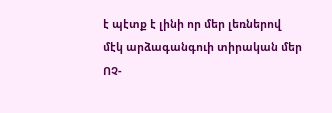է պէտք է լինի որ մեր լեռներով մէկ արձագանգուի տիրական մեր ՈՉ-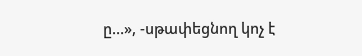ը…», -սթափեցնող կոչ է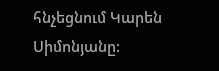հնչեցնում Կարեն Սիմոնյանը: